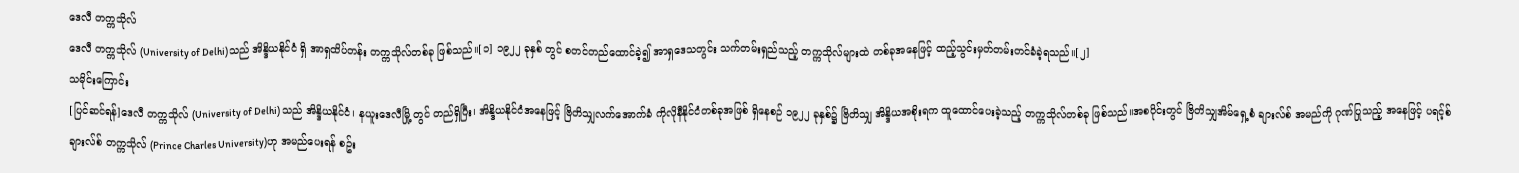ဒေလီ တက္ကသိုလ်
ဒေလီ တက္ကသိုလ် (University of Delhi)သည် အိန္ဒိယနိုင်ငံ ရှိ အာရှထိပ်တန်း တက္ကသိုလ်တစ်ခု ဖြစ်သည်။[၁] ၁၉၂၂ ခုနှစ် တွင် စတင်တည်ထောင်ခဲ့၍ အာရှဒေသတွင်း သက်တမ်းရှည်သည့် တက္ကသိုလ်များထဲ တစ်ခုအနေဖြင့် ထည့်သွင်းမှတ်တမ်းတင်ခံခဲ့ရသည်။[၂]
သမိုင်းကြောင်း
[ပြင်ဆင်ရန်]ဒေလီ တက္ကသိုလ် (University of Delhi) သည် အိန္ဒိယနိုင်ငံ၊ နယူးဒေလီမြို့ တွင် တည်ရှိပြီး၊ အိန္ဒိယနိုင်ငံအနေဖြင့် ဗြိတိသျှလက်အောက်ခံ ကိုလိုနီနိုင်ငံတစ်ခုအဖြစ် ရှိနေစဉ် ၁၉၂၂ ခုနှစ်၌ ဗြိတိသျှ အိန္ဒိယအစိုးရက ထူထောင်ပေးခဲ့သည့် တက္ကသိုလ်တစ်ခု ဖြစ်သည်။အစပိုင်းတွင် ဗြိတိသျှအိမ်ရှေ့စံ ချားလ်စ် အမည်ကို ဂုဏ်ပြုသည့် အနေဖြင့် ပရင့်စ် ချားလ်စ် တက္ကသိုလ် (Prince Charles University)ဟု အမည်ပေးရန် စဥ်း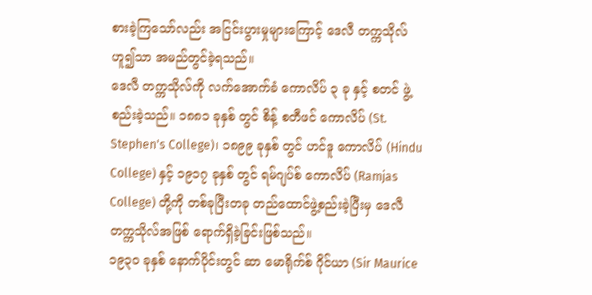စားခဲ့ကြသော်လည်း အငြင်းပွားမှုများကြောင့် ဒေလီ တက္ကသိုလ် ဟူ၍သာ အမည်တွင်ခဲ့ရသည်။
ဒေလီ တက္ကသိုလ်ကို လက်အောက်ခံ ကောလိပ် ၃ ခု နှင့် စတင် ဖွဲ့စည်းခဲ့သည်။ ၁၈၈၁ ခုနှစ် တွင် စိန့် စတီဖင် ကောလိပ် (St. Stephen's College)၊ ၁၈၉၉ ခုနှစ် တွင် ဟင်ဒူ ကောလိပ် (Hindu College) နှင့် ၁၉၁၇ ခုနှစ် တွင် ရမ်ဂျပ်စ် ကောလိပ် (Ramjas College) တို့ကို တစ်ခုပြီးတခု တည်ထောင်ဖွဲ့စည်းခဲ့ပြီးမှ ဒေလီ တက္ကသိုလ်အဖြစ် ရောက်ရှိခဲ့ခြင်းဖြစ်သည်။
၁၉၃၀ ခုနှစ် နောက်ပိုင်းတွင် ဆာ မောရိုက်စ် ဂိုင်ယာ (Sir Maurice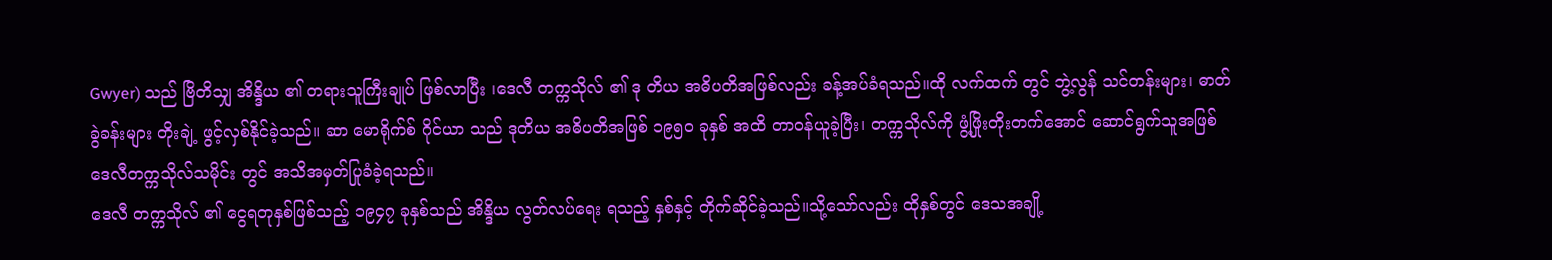Gwyer) သည် ဗြိတိသျှ အိန္ဒိယ ၏ တရားသူကြီးချုပ် ဖြစ်လာပြီး ၊ဒေလီ တက္ကသိုလ် ၏ ဒု တိယ အဓိပတိအဖြစ်လည်း ခန့်အပ်ခံရသည်။ထို လက်ထက် တွင် ဘွဲ့လွန် သင်တန်းများ၊ ဓာတ်ခွဲခန်းများ တိုးချဲ့ ဖွင့်လှစ်နိုင်ခဲ့သည်။ ဆာ မောရိုက်စ် ဂိုင်ယာ သည် ဒုတိယ အဓိပတိအဖြစ် ၁၉၅၀ ခုနှစ် အထိ တာဝန်ယူခဲ့ပြီး၊ တက္ကသိုလ်ကို ဖွံ့ဖြိုးတိုးတက်အောင် ဆောင်ရွက်သူအဖြစ် ဒေလီတက္ကသိုလ်သမိုင်း တွင် အသိအမှတ်ပြုခံခဲ့ရသည်။
ဒေလီ တက္ကသိုလ် ၏ ငွေရတုနှစ်ဖြစ်သည့် ၁၉၄၇ ခုနှစ်သည် အိန္ဒိယ လွတ်လပ်ရေး ရသည့် နှစ်နှင့် တိုက်ဆိုင်ခဲ့သည်။သို့သော်လည်း ထိုနှစ်တွင် ဒေသအချို့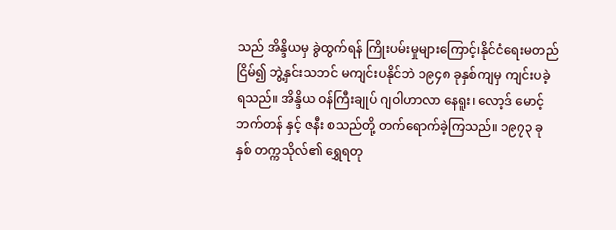သည် အိန္ဒိယမှ ခွဲထွက်ရန် ကြိုးပမ်းမှုများကြောင့်၊နိုင်ငံရေးမတည်ငြိမ်၍ ဘွဲ့နှင်းသဘင် မကျင်းပနိုင်ဘဲ ၁၉၄၈ ခုနှစ်ကျမှ ကျင်းပခဲ့ရသည်။ အိန္ဒိယ ဝန်ကြီးချုပ် ဂျဝါဟာလာ နေရူး၊ လော့ဒ် မောင့်ဘက်တန် နှင့် ဇနီး စသည်တို့ တက်ရောက်ခဲ့ကြသည်။ ၁၉၇၃ ခုနှစ် တက္ကသိုလ်၏ ရွှေရတု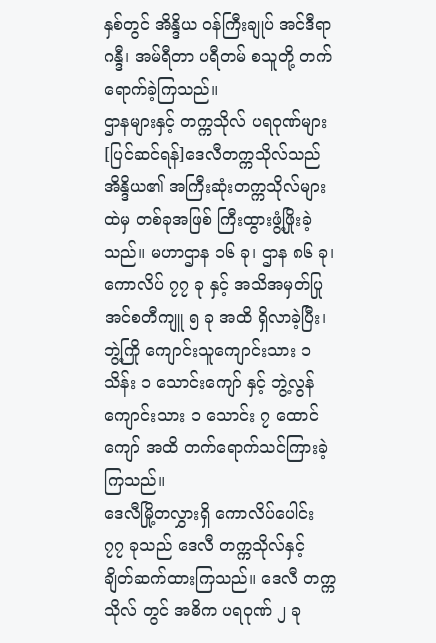နှစ်တွင် အိန္ဒိယ ဝန်ကြီးချုပ် အင်ဒီရာ ဂန္ဒီ၊ အမ်ရီတာ ပရီတမ် စသူတို့ တက်ရောက်ခဲ့ကြသည်။
ဌာနများနှင့် တက္ကသိုလ် ပရဝုဏ်များ
[ပြင်ဆင်ရန်]ဒေလီတက္ကသိုလ်သည် အိန္ဒိယ၏ အကြီးဆုံးတက္ကသိုလ်များထဲမှ တစ်ခုအဖြစ် ကြီးထွားဖွံ့ဖြိုးခဲ့သည်။ မဟာဌာန ၁၆ ခု၊ ဌာန ၈၆ ခု၊ ကောလိပ် ၇၇ ခု နှင့် အသိအမှတ်ပြု အင်စတီကျူ ၅ ခု အထိ ရှိလာခဲ့ပြီး၊ ဘွဲ့ကြို ကျောင်းသူကျောင်းသား ၁ သိန်း ၁ သောင်းကျော် နှင့် ဘွဲ့လွန် ကျောင်းသား ၁ သောင်း ၇ ထောင်ကျော် အထိ တက်ရောက်သင်ကြားခဲ့ကြသည်။
ဒေလီမြို့တလွှားရှိ ကောလိပ်ပေါင်း ၇၇ ခုသည် ဒေလီ တက္ကသိုလ်နှင့် ချိတ်ဆက်ထားကြသည်။ ဒေလီ တက္ကသိုလ် တွင် အဓိက ပရဝုဏ် ၂ ခု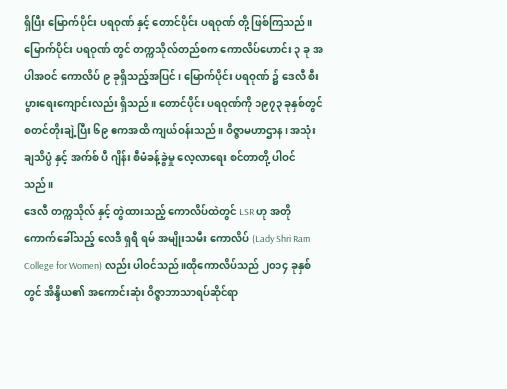ရှိပြီး မြောက်ပိုင်း ပရဝုဏ် နှင့် တောင်ပိုင်း ပရဝုဏ် တို့ ဖြစ်ကြသည်။
မြောက်ပိုင်း ပရဝုဏ် တွင် တက္ကသိုလ်တည်စက ကောလိပ်ဟောင်း ၃ ခု အပါအဝင် ကောလိပ် ၉ ခုရှိသည့်အပြင်၊ မြောက်ပိုင်း ပရဝုဏ် ၌ ဒေလီ စီးပွားရေးကျောင်းလည်း ရှိသည်။ တောင်ပိုင်း ပရဝုဏ်ကို ၁၉၇၃ ခုနှစ်တွင် စတင်တိုးချဲ့ပြီး ၆၉ ဧကအထိ ကျယ်ဝန်းသည်။ ဝိဇ္ဇာမဟာဌာန၊ အသုံးချသိပ္ပံ နှင့် အက်စ် ပီ ဂျိန်း စီမံခန့်ခွဲမှု လေ့လာရေး စင်တာတို့ ပါဝင်သည်။
ဒေလီ တက္ကသိုလ် နှင့် တွဲထားသည့် ကောလိပ်ထဲတွင် LSR ဟု အတိုကောက်ခေါ်သည့် လေဒီ ရှရီ ရမ် အမျိုးသမီး ကောလိပ် (Lady Shri Ram College for Women) လည်း ပါဝင်သည်။ထိုကောလိပ်သည် ၂၀၁၄ ခုနှစ် တွင် အိန္ဒိယ၏ အကောင်းဆုံး ဝိဇ္ဇာဘာသာရပ်ဆိုင်ရာ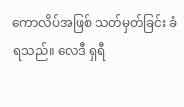ကောလိပ်အဖြစ် သတ်မှတ်ခြင်း ခံရသည်။ လေဒီ ရှရီ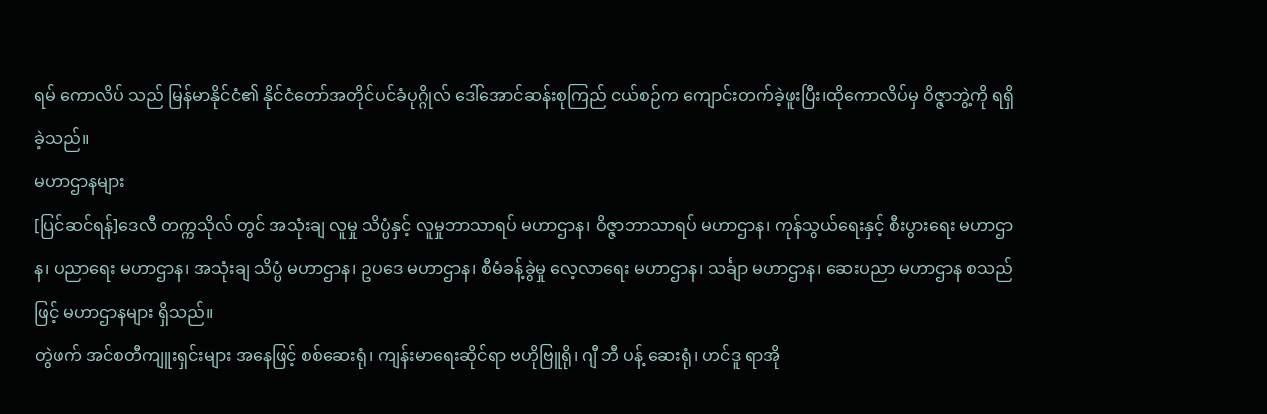ရမ် ကောလိပ် သည် မြန်မာနိုင်ငံ၏ နိုင်ငံတော်အတိုင်ပင်ခံပုဂ္ဂိုလ် ဒေါ်အောင်ဆန်းစုကြည် ငယ်စဉ်က ကျောင်းတက်ခဲ့ဖူးပြီး၊ထိုကောလိပ်မှ ဝိဇ္ဇာဘွဲ့ကို ရရှိခဲ့သည်။
မဟာဌာနများ
[ပြင်ဆင်ရန်]ဒေလီ တက္ကသိုလ် တွင် အသုံးချ လူမှု သိပ္ပံနှင့် လူမှုဘာသာရပ် မဟာဌာန၊ ဝိဇ္ဇာဘာသာရပ် မဟာဌာန၊ ကုန်သွယ်ရေးနှင့် စီးပွားရေး မဟာဌာန၊ ပညာရေး မဟာဌာန၊ အသုံးချ သိပ္ပံ မဟာဌာန၊ ဥပဒေ မဟာဌာန၊ စီမံခန့်ခွဲမှု လေ့လာရေး မဟာဌာန၊ သင်္ချာ မဟာဌာန၊ ဆေးပညာ မဟာဌာန စသည်ဖြင့် မဟာဌာနများ ရှိသည်။
တွဲဖက် အင်စတီကျူးရှင်းများ အနေဖြင့် စစ်ဆေးရုံ၊ ကျန်းမာရေးဆိုင်ရာ ဗဟိုဗြူရို၊ ဂျီ ဘီ ပန့် ဆေးရုံ၊ ဟင်ဒူ ရာအို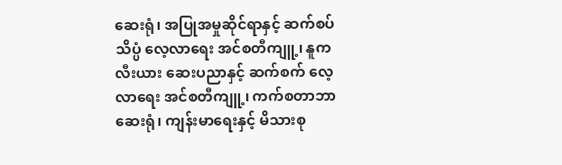ဆေးရုံ၊ အပြုအမှုဆိုင်ရာနှင့် ဆက်စပ်သိပ္ပံ လေ့လာရေး အင်စတီကျူ့၊ နူကလီးယား ဆေးပညာနှင့် ဆက်စက် လေ့လာရေး အင်စတီကျူ့၊ ကက်စတာဘာ ဆေးရုံ၊ ကျန်းမာရေးနှင့် မိသားစု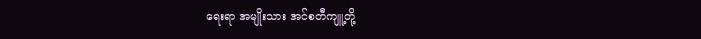ရေးရာ အမျိုးသား အင်စတီကျူ့တို့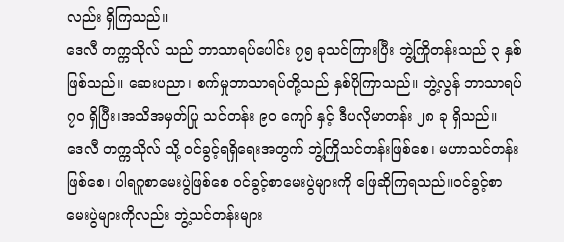လည်း ရှိကြသည်။
ဒေလီ တက္ကသိုလ် သည် ဘာသာရပ်ပေါင်း ၇၅ ခုသင်ကြားပြီး ဘွဲ့ကြိုတန်းသည် ၃ နှစ် ဖြစ်သည်။ ဆေးပညာ၊ စက်မှုဘာသာရပ်တို့သည် နှစ်ပိုကြာသည်။ ဘွဲ့လွန် ဘာသာရပ် ၇၀ ရှိပြီး၊အသိအမှတ်ပြု သင်တန်း ၉၀ ကျော် နှင့် ဒီပလိုမာတန်း ၂၈ ခု ရှိသည်။
ဒေလီ တက္ကသိုလ် သို့ ဝင်ခွင့်ရရှိရေးအတွက် ဘွဲ့ကြိုသင်တန်းဖြစ်စေ၊ မဟာသင်တန်းဖြစ်စေ၊ ပါရဂူစာမေးပွဲဖြစ်စေ ဝင်ခွင့်စာမေးပွဲများကို ဖြေဆိုကြရသည်။ဝင်ခွင့်စာမေးပွဲများကိုလည်း ဘွဲ့သင်တန်းများ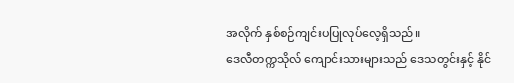အလိုက် နှစ်စဉ်ကျင်းပပြုလုပ်လေ့ရှိသည်။
ဒေလီတက္ကသိုလ် ကျောင်းသားများသည် ဒေသတွင်းနှင့် နိုင်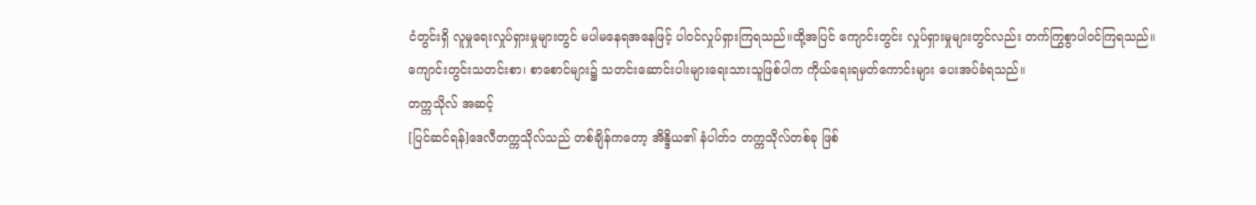ငံတွင်းရှိ လူမှုရေးလှုပ်ရှားမှုများတွင် မပါမနေရအနေဖြင့် ပါဝင်လှုပ်ရှားကြရသည်။ထို့အပြင် ကျောင်းတွင်း လှုပ်ရှားမှုများတွင်လည်း တက်ကြွစွာပါဝင်ကြရသည်။ ကျောင်းတွင်းသတင်းစာ၊ စာစောင်များ၌ သတင်းဆောင်းပါးများရေးသားသူဖြစ်ပါက ကိုယ်ရေးရမှတ်ကောင်းများ ပေးအပ်ခံရသည်။
တက္ကသိုလ် အဆင့်
[ပြင်ဆင်ရန်]ဒေလီတက္ကသိုလ်သည် တစ်ချိန်ကတော့ အိန္ဒိယ၏ နံပါတ်၁ တက္ကသိုလ်တစ်ခု ဖြစ်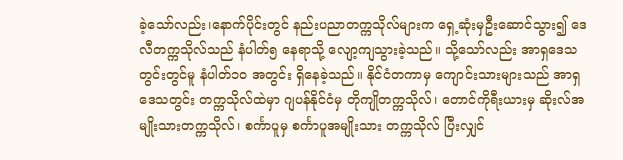ခဲ့သော်လည်း၊နောက်ပိုင်းတွင် နည်းပညာတက္ကသိုလ်များက ရှေ့ဆုံးမှဦးဆောင်သွား၍ ဒေလီတက္ကသိုလ်သည် နံပါတ်၅ နေရာသို့ လျော့ကျသွားခဲ့သည်။ သို့သော်လည်း အာရှဒေသတွင်းတွင်မူ နံပါတ်၁၀ အတွင်း ရှိနေခဲ့သည်။ နိုင်ငံတကာမှ ကျောင်းသားများသည် အာရှဒေသတွင်း တက္ကသိုလ်ထဲမှာ ဂျပန်နိုင်ငံမှ တိုကျိုတက္ကသိုလ်၊ တောင်ကိုရီးယားမှ ဆိုးလ်အမျိုးသားတက္ကသိုလ်၊ စင်္ကာပူမှ စင်္ကာပူအမျိုးသား တက္ကသိုလ် ပြီးလျှင်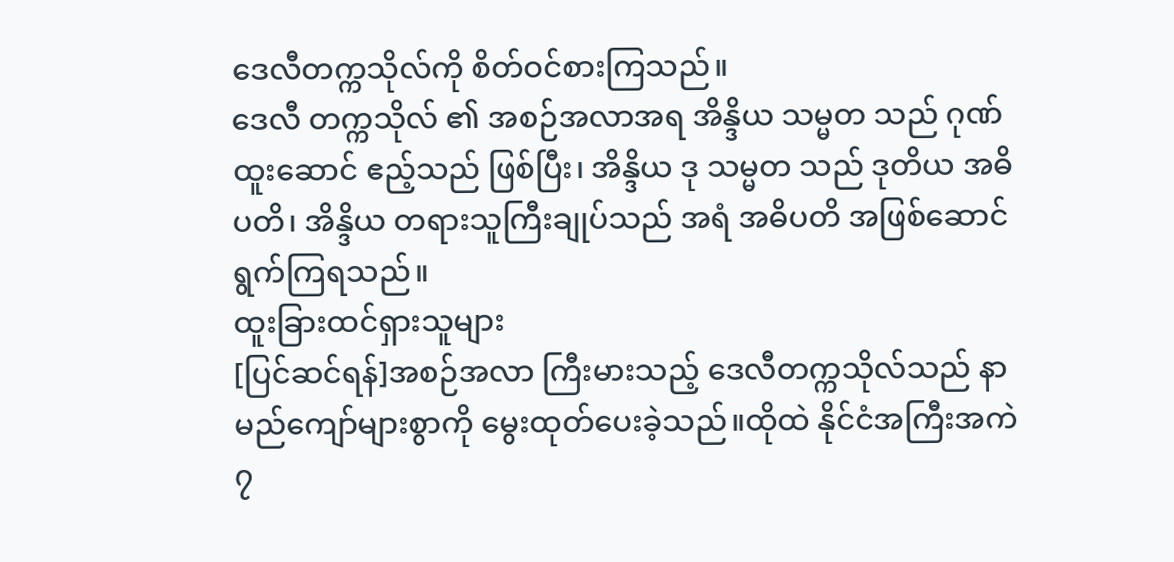ဒေလီတက္ကသိုလ်ကို စိတ်ဝင်စားကြသည်။
ဒေလီ တက္ကသိုလ် ၏ အစဉ်အလာအရ အိန္ဒိယ သမ္မတ သည် ဂုဏ်ထူးဆောင် ဧည့်သည် ဖြစ်ပြီး၊ အိန္ဒိယ ဒု သမ္မတ သည် ဒုတိယ အဓိပတိ၊ အိန္ဒိယ တရားသူကြီးချုပ်သည် အရံ အဓိပတိ အဖြစ်ဆောင်ရွက်ကြရသည်။
ထူးခြားထင်ရှားသူများ
[ပြင်ဆင်ရန်]အစဉ်အလာ ကြီးမားသည့် ဒေလီတက္ကသိုလ်သည် နာမည်ကျော်များစွာကို မွေးထုတ်ပေးခဲ့သည်။ထိုထဲ နိုင်ငံအကြီးအကဲ ၇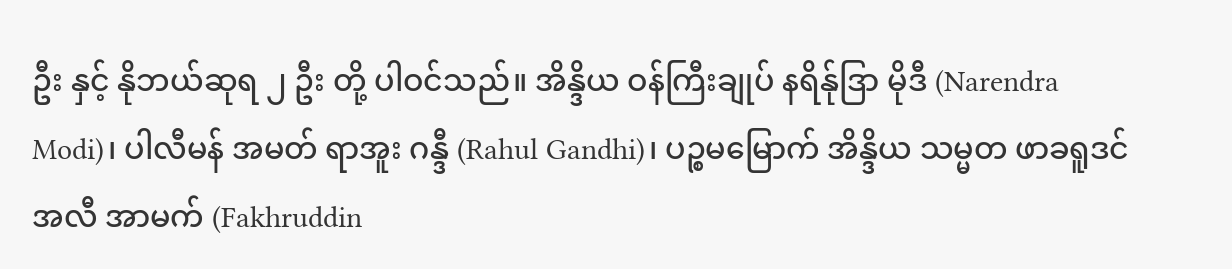ဦး နှင့် နိုဘယ်ဆုရ ၂ ဦး တို့ ပါဝင်သည်။ အိန္ဒိယ ဝန်ကြီးချုပ် နရိန်ုဒြာ မိုဒီ (Narendra Modi)၊ ပါလီမန် အမတ် ရာအူး ဂန္ဒီ (Rahul Gandhi)၊ ပဉ္စမမြောက် အိန္ဒိယ သမ္မတ ဖာခရူဒင် အလီ အာမက် (Fakhruddin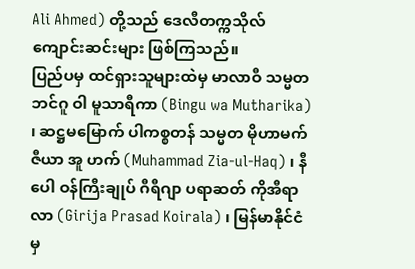Ali Ahmed) တို့သည် ဒေလီတက္ကသိုလ်ကျောင်းဆင်းများ ဖြစ်ကြသည်။
ပြည်ပမှ ထင်ရှားသူများထဲမှ မာလာဝီ သမ္မတ ဘင်ဂူ ဝါ မူသာရီကာ (Bingu wa Mutharika) ၊ ဆဋ္ဌမမြောက် ပါကစ္စတန် သမ္မတ မိုဟာမက် ဇီယာ အူ ဟက် (Muhammad Zia-ul-Haq) ၊ နီပေါ ဝန်ကြီးချုပ် ဂီရီဂျာ ပရာဆတ် ကိုအီရာလာ (Girija Prasad Koirala) ၊ မြန်မာနိုင်ငံမှ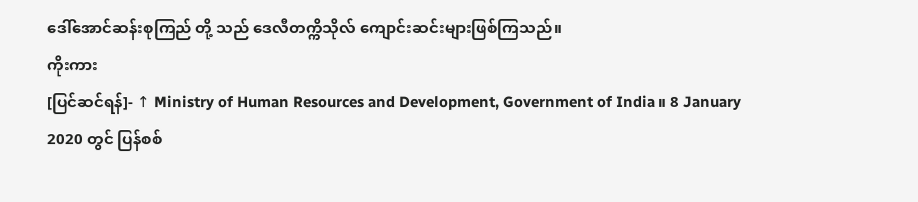ဒေါ်အောင်ဆန်းစုကြည် တို့ သည် ဒေလီတက္ကိသိုလ် ကျောင်းဆင်းများဖြစ်ကြသည်။
ကိုးကား
[ပြင်ဆင်ရန်]- ↑ Ministry of Human Resources and Development, Government of India။ 8 January 2020 တွင် ပြန်စစ်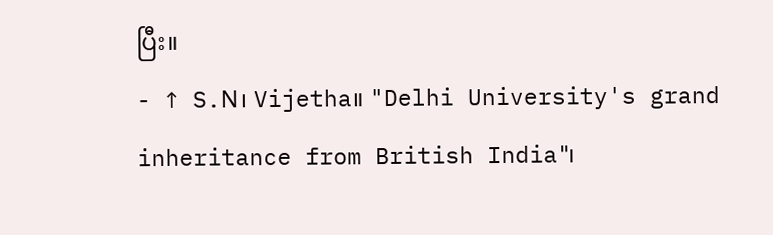ပြီး။
- ↑ S.N၊ Vijetha။ "Delhi University's grand inheritance from British India"၊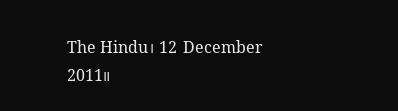The Hindu၊ 12 December 2011။